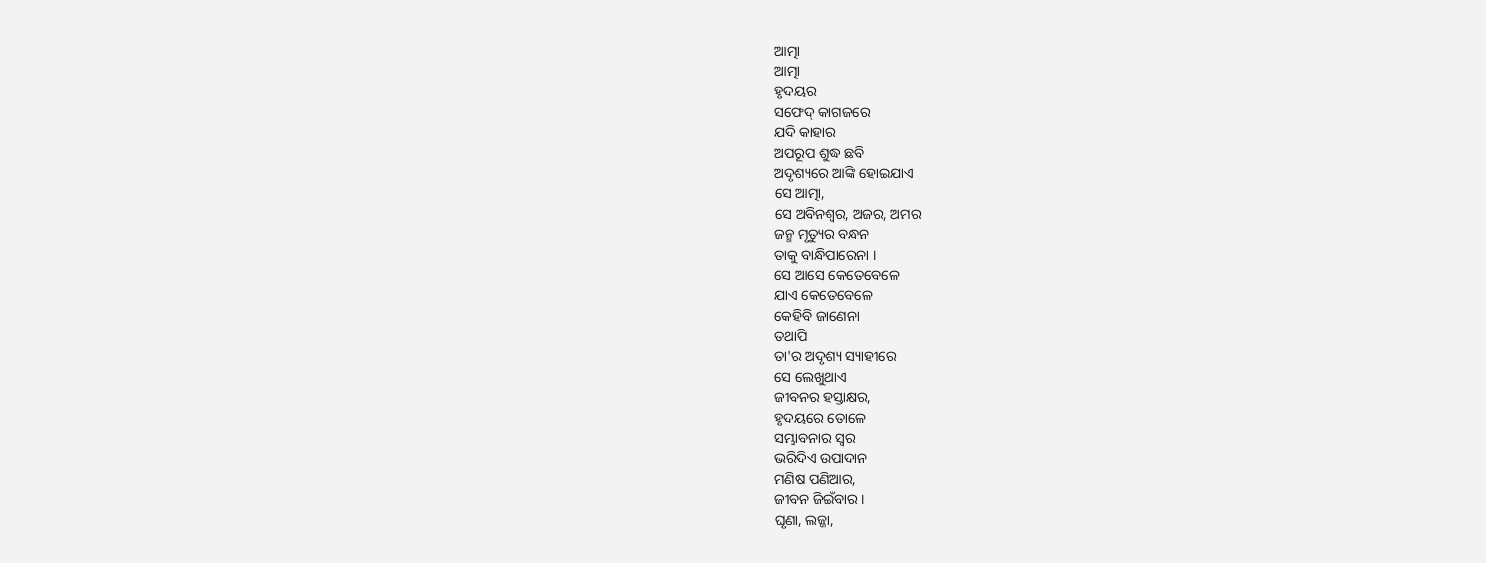ଆତ୍ମା
ଆତ୍ମା
ହୃଦୟର
ସଫେଦ୍ କାଗଜରେ
ଯଦି କାହାର
ଅପରୂପ ଶୁଦ୍ଧ ଛବି
ଅଦୃଶ୍ୟରେ ଆଙ୍କି ହୋଇଯାଏ
ସେ ଆତ୍ମା,
ସେ ଅବିନଶ୍ବର, ଅଜର, ଅମର
ଜନ୍ମ ମୃତ୍ୟୁର ବନ୍ଧନ
ତାକୁ ବାନ୍ଧିପାରେନା ।
ସେ ଆସେ କେତେବେଳେ
ଯାଏ କେତେବେଳେ
କେହିବି ଜାଣେନା
ତଥାପି
ତା'ର ଅଦୃଶ୍ୟ ସ୍ୟାହୀରେ
ସେ ଲେଖୁଥାଏ
ଜୀବନର ହସ୍ତାକ୍ଷର,
ହୃଦୟରେ ତୋଳେ
ସମ୍ଭାବନାର ସ୍ବର
ଭରିଦିଏ ଉପାଦାନ
ମଣିଷ ପଣିଆର,
ଜୀବନ ଜିଇଁବାର ।
ଘୃଣା, ଲଜ୍ଜା,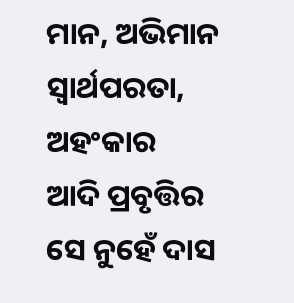ମାନ, ଅଭିମାନ
ସ୍ୱାର୍ଥପରତା, ଅହଂକାର
ଆଦି ପ୍ରବୃତ୍ତିର
ସେ ନୁହେଁ ଦାସ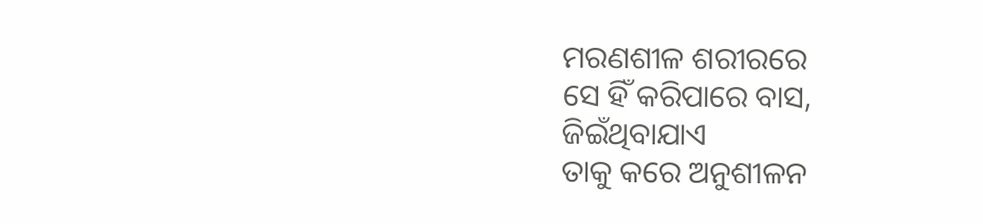ମରଣଶୀଳ ଶରୀରରେ
ସେ ହିଁ କରିପାରେ ବାସ,
ଜିଇଁଥିବାଯାଏ
ତାକୁ କରେ ଅନୁଶୀଳନ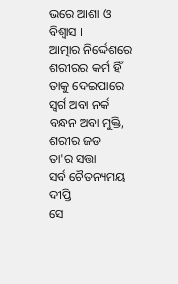ଭରେ ଆଶା ଓ ବିଶ୍ବାସ ।
ଆତ୍ମାର ନିର୍ଦ୍ଦେଶରେ
ଶରୀରର କର୍ମ ହିଁ
ତାକୁ ଦେଇପାରେ
ସ୍ବର୍ଗ ଅବା ନର୍କ
ବନ୍ଧନ ଅବା ମୁକ୍ତି,
ଶରୀର ଜଡ
ତା'ର ସତ୍ତା
ସର୍ବ ଚୈତନ୍ୟମୟ ଦୀପ୍ତି
ସେ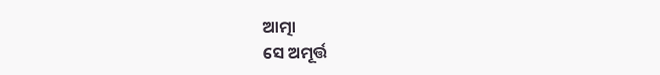ଆତ୍ମା
ସେ ଅମୂର୍ତ୍ତ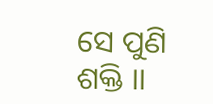ସେ ପୁଣି ଶକ୍ତି ।।